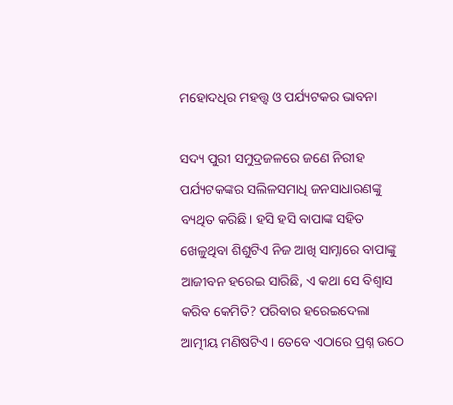ମହୋଦଧିର ମହତ୍ତ୍ୱ ଓ ପର୍ଯ୍ୟଟକର ଭାବନା

ସଦ୍ୟ ପୁରୀ ସମୁଦ୍ରଜଳରେ ଜଣେ ନିରୀହ ପର୍ଯ୍ୟଟକଙ୍କର ସଲିଳସମାଧି ଜନସାଧାରଣଙ୍କୁ ବ୍ୟଥିତ କରିଛି। ହସି ହସି ବାପାଙ୍କ ସହିତ ଖେଳୁଥିବା ଶିଶୁଟିଏ ନିଜ ଆଖି ସାମ୍ନାରେ ବାପାଙ୍କୁ ଆଜୀବନ ହରେଇ ସାରିଛି, ଏ କଥା ସେ ବିଶ୍ୱାସ କରିବ କେମିତି? ପରିବାର ହରେଇଦେଲା ଆତ୍ମୀୟ ମଣିଷଟିଏ। ତେବେ ଏଠାରେ ପ୍ରଶ୍ନ ଉଠେ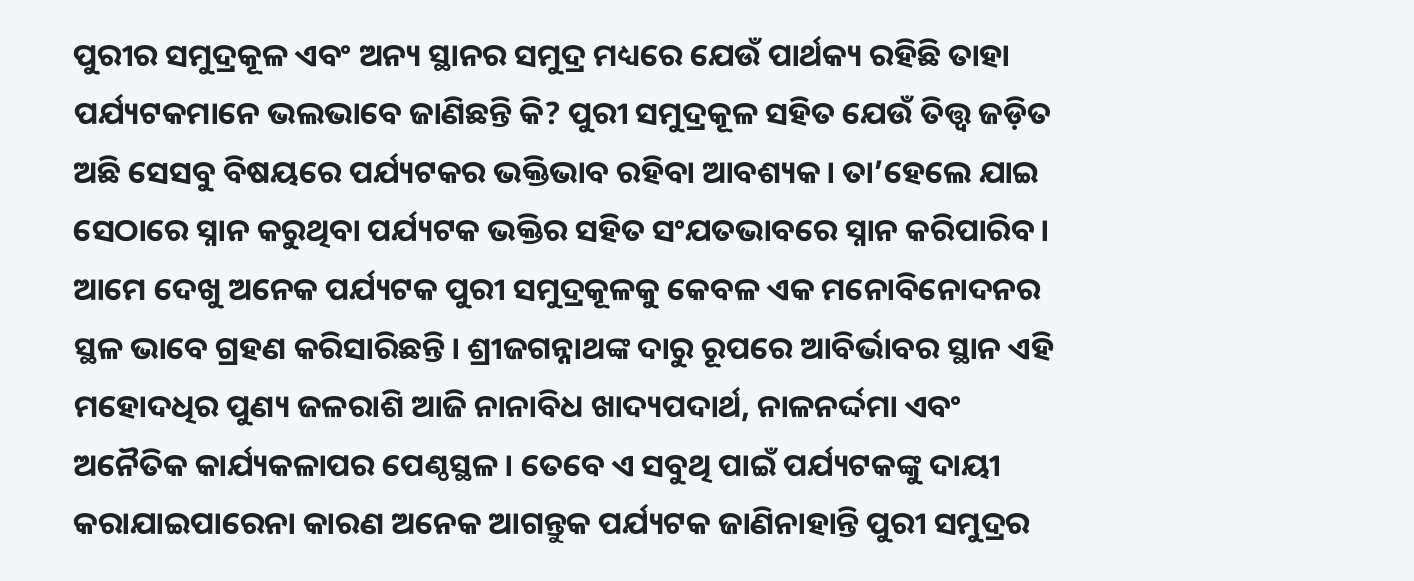ପୁରୀର ସମୁଦ୍ରକୂଳ ଏବଂ ଅନ୍ୟ ସ୍ଥାନର ସମୁଦ୍ର ମଧ୍ୟରେ ଯେଉଁ ପାର୍ଥକ୍ୟ ରହିଛି ତାହା ପର୍ଯ୍ୟଟକମାନେ ଭଲଭାବେ ଜାଣିଛନ୍ତି କି? ପୁରୀ ସମୁଦ୍ରକୂଳ ସହିତ ଯେଉଁ ତିତ୍ତ୍ୱ ଜଡ଼ିତ ଅଛି ସେସବୁ ବିଷୟରେ ପର୍ଯ୍ୟଟକର ଭକ୍ତିଭାବ ରହିବା ଆବଶ୍ୟକ। ତା’ହେଲେ ଯାଇ ସେଠାରେ ସ୍ନାନ କରୁଥିବା ପର୍ଯ୍ୟଟକ ଭକ୍ତିର ସହିତ ସଂଯତଭାବରେ ସ୍ନାନ କରିପାରିବ। ଆମେ ଦେଖୁ ଅନେକ ପର୍ଯ୍ୟଟକ ପୁରୀ ସମୁଦ୍ରକୂଳକୁ କେବଳ ଏକ ମନୋବିନୋଦନର ସ୍ଥଳ ଭାବେ ଗ୍ରହଣ କରିସାରିଛନ୍ତି। ଶ୍ରୀଜଗନ୍ନାଥଙ୍କ ଦାରୁ ରୂପରେ ଆବିର୍ଭାବର ସ୍ଥାନ ଏହି ମହୋଦଧିର ପୁଣ୍ୟ ଜଳରାଶି ଆଜି ନାନାବିଧ ଖାଦ୍ୟପଦାର୍ଥ, ନାଳନର୍ଦ୍ଦମା ଏବଂ ଅନୈତିକ କାର୍ଯ୍ୟକଳାପର ପେଣ୍ଠସ୍ଥଳ। ତେବେ ଏ ସବୁଥି ପାଇଁ ପର୍ଯ୍ୟଟକଙ୍କୁ ଦାୟୀ କରାଯାଇପାରେନା କାରଣ ଅନେକ ଆଗନ୍ତୁକ ପର୍ଯ୍ୟଟକ ଜାଣିନାହାନ୍ତି ପୁରୀ ସମୁଦ୍ରର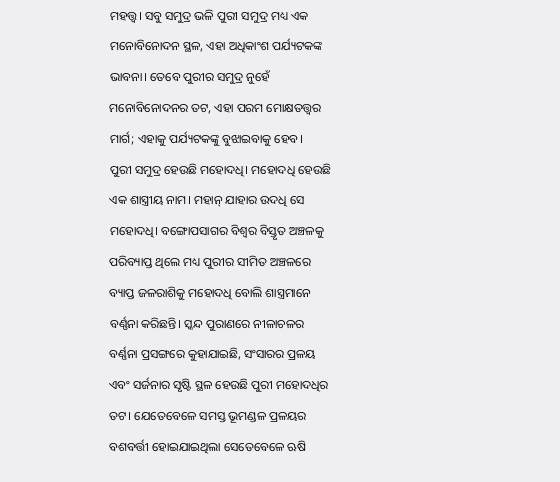ମହତ୍ତ୍ୱ। ସବୁ ସମୁଦ୍ର ଭଳି ପୁରୀ ସମୁଦ୍ର ମଧ୍ୟ ଏକ ମନୋବିନୋଦନ ସ୍ଥଳ, ଏହା ଅଧିକାଂଶ ପର୍ଯ୍ୟଟକଙ୍କ ଭାବନା। ତେବେ ପୁରୀର ସମୁଦ୍ର ନୁହେଁ ମନୋବିନୋଦନର ତଟ, ଏହା ପରମ ମୋକ୍ଷତତ୍ତ୍ୱର ମାର୍ଗ; ଏହାକୁ ପର୍ଯ୍ୟଟକଙ୍କୁ ବୁଝାଇବାକୁ ହେବ।
ପୁରୀ ସମୁଦ୍ର ହେଉଛି ମହୋଦଧି। ମହୋଦଧି ହେଉଛି ଏକ ଶାସ୍ତ୍ରୀୟ ନାମ। ମହାନ୍‌ ଯାହାର ଉଦଧି ସେ ମହୋଦଧି। ବଙ୍ଗୋପସାଗର ବିଶ୍ୱର ବିସ୍ତୃତ ଅଞ୍ଚଳକୁ ପରିବ୍ୟାପ୍ତ ଥିଲେ ମଧ୍ୟ ପୁରୀର ସୀମିତ ଅଞ୍ଚଳରେ ବ୍ୟାପ୍ତ ଜଳରାଶିକୁ ମହୋଦଧି ବୋଲି ଶାସ୍ତ୍ରମାନେ ବର୍ଣ୍ଣନା କରିଛନ୍ତି। ସ୍କନ୍ଦ ପୁରାଣରେ ନୀଳାଚଳର ବର୍ଣ୍ଣନା ପ୍ରସଙ୍ଗରେ କୁହାଯାଇଛି, ସଂସାରର ପ୍ରଳୟ ଏବଂ ସର୍ଜନାର ସୃଷ୍ଟି ସ୍ଥଳ ହେଉଛି ପୁରୀ ମହୋଦଧିର ତଟ। ଯେତେବେଳେ ସମସ୍ତ ଭୂମଣ୍ଡଳ ପ୍ରଳୟର ବଶବର୍ତ୍ତୀ ହୋଇଯାଇଥିଲା ସେତେବେଳେ ଋଷି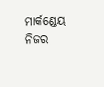ମାର୍କଣ୍ଡେୟ ନିଜର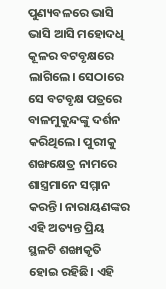ପୁଣ୍ୟବଳରେ ଭାସି ଭାସି ଆସି ମହୋଦଧି କୂଳର ବଟବୃକ୍ଷରେ ଲାଗିଲେ। ସେଠାରେ ସେ ବଟବୃକ୍ଷ ପତ୍ରରେ ବାଳମୁକୁନ୍ଦଙ୍କୁ ଦର୍ଶନ କରିଥିଲେ। ପୁରୀକୁ ଶଙ୍ଖକ୍ଷେତ୍ର ନାମରେ ଶାସ୍ତ୍ରମାନେ ସମ୍ମାନ କରନ୍ତି। ନାରାୟଣଙ୍କର ଏହି ଅତ୍ୟନ୍ତ ପ୍ରିୟ ସ୍ଥଳଟି ଶଙ୍ଖାକୃତି ହୋଇ ରହିଛି। ଏହି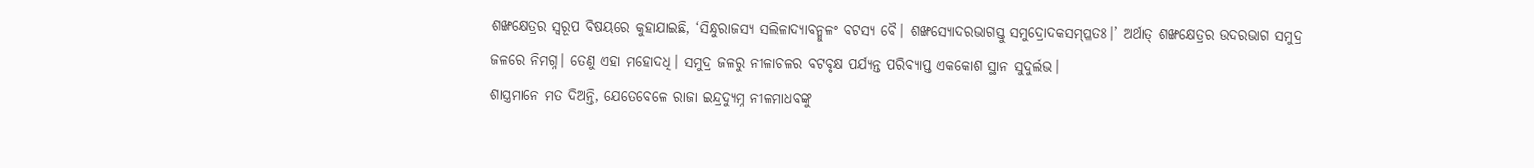ଶଙ୍ଖକ୍ଷେତ୍ରର ସ୍ବରୂପ ବିଷୟରେ କୁହାଯାଇଛି, ‘ସିନ୍ଧୁରାଜସ୍ୟ ସଲିଳାଦ୍ୟାବନ୍ମୁଳଂ ବଟସ୍ୟ ବୈ। ଶଙ୍ଖସ୍ୟୋଦରଭାଗସ୍ତୁ ସମୁଦ୍ରୋଦକସମ୍ପ୍ଳତଃ।’ ଅର୍ଥାତ୍‌ ଶଙ୍ଖକ୍ଷେତ୍ରର ଉଦରଭାଗ ସମୁଦ୍ର ଜଳରେ ନିମଗ୍ନ। ତେଣୁ ଏହା ମହୋଦଧି। ସମୁଦ୍ର ଜଳରୁ ନୀଳାଚଳର ବଟବୃକ୍ଷ ପର୍ଯ୍ୟନ୍ତ ପରିବ୍ୟାପ୍ତ ଏକକୋଶ ସ୍ଥାନ ସୁଦୁର୍ଲଭ।
ଶାସ୍ତ୍ରମାନେ ମତ ଦିଅନ୍ତି, ଯେତେବେଳେ ରାଜା ଇନ୍ଦ୍ରଦ୍ୟୁମ୍ନ ନୀଳମାଧବଙ୍କୁ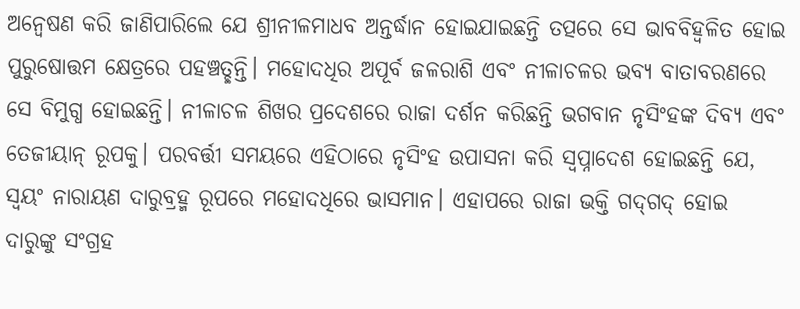ଅନ୍ବେଷଣ କରି ଜାଣିପାରିଲେ ଯେ ଶ୍ରୀନୀଳମାଧବ ଅନ୍ତର୍ଦ୍ଧାନ ହୋଇଯାଇଛନ୍ତି ତତ୍ପରେ ସେ ଭାବବିହ୍ବଳିତ ହୋଇ ପୁରୁଷୋତ୍ତମ କ୍ଷେତ୍ରରେ ପହଞ୍ଚତ୍ଛନ୍ତି। ମହୋଦଧିର ଅପୂର୍ବ ଜଳରାଶି ଏବଂ ନୀଳାଚଳର ଭବ୍ୟ ବାତାବରଣରେ ସେ ବିମୁଗ୍ଧ ହୋଇଛନ୍ତି। ନୀଳାଚଳ ଶିଖର ପ୍ରଦେଶରେ ରାଜା ଦର୍ଶନ କରିଛନ୍ତି ଭଗବାନ ନୃସିଂହଙ୍କ ଦିବ୍ୟ ଏବଂ ତେଜୀୟାନ୍‌ ରୂପକୁ। ପରବର୍ତ୍ତୀ ସମୟରେ ଏହିଠାରେ ନୃସିଂହ ଉପାସନା କରି ସ୍ବପ୍ନାଦେଶ ହୋଇଛନ୍ତି ଯେ, ସ୍ବୟଂ ନାରାୟଣ ଦାରୁବ୍ରହ୍ମ ରୂପରେ ମହୋଦଧିରେ ଭାସମାନ। ଏହାପରେ ରାଜା ଭକ୍ତି ଗଦ୍‌ଗଦ୍‌ ହୋଇ ଦାରୁଙ୍କୁ ସଂଗ୍ରହ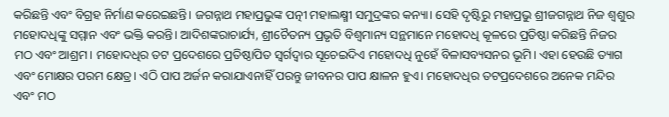କରିଛନ୍ତି ଏବଂ ବିଗ୍ରହ ନିର୍ମାଣ କରେଇଛନ୍ତି। ଜଗନ୍ନାଥ ମହାପ୍ରଭୁଙ୍କ ପତ୍ନୀ ମହାଲକ୍ଷ୍ମୀ ସମୁଦ୍ରଙ୍କର କନ୍ୟା। ସେହି ଦୃଷ୍ଟିରୁ ମହାପ୍ରଭୁ ଶ୍ରୀଜଗନ୍ନାଥ ନିଜ ଶ୍ୱଶୁର ମହୋଦଧିଙ୍କୁ ସମ୍ମାନ ଏବଂ ଭକ୍ତି କରନ୍ତି। ଆଦିଶଙ୍କରାଚାର୍ଯ୍ୟ, ଶ୍ରୀଚୈତନ୍ୟ ପ୍ରଭୃତି ବିଶ୍ୱମାନ୍ୟ ସନ୍ଥମାନେ ମହୋଦଧି କୂଳରେ ପ୍ରତିଷ୍ଠା କରିଛନ୍ତି ନିଜର ମଠ ଏବଂ ଆଶ୍ରମ। ମହୋଦଧିର ତଟ ପ୍ରଦେଶରେ ପ୍ରତିଷ୍ଠାପିତ ସ୍ବର୍ଗଦ୍ୱାର ସୂଚେଇଦିଏ ମହୋଦଧି ନୁହେଁ ବିଳାସବ୍ୟସନର ଭୂମି। ଏହା ହେଉଛି ତ୍ୟାଗ ଏବଂ ମୋକ୍ଷର ପରମ କ୍ଷେତ୍ର। ଏଠି ପାପ ଅର୍ଜନ କରାଯାଏନାହିଁ ପରନ୍ତୁ ଜୀବନର ପାପ କ୍ଷାଳନ ହୁଏ। ମହୋଦଧିର ତଟପ୍ରଦେଶରେ ଅନେକ ମନ୍ଦିର ଏବଂ ମଠ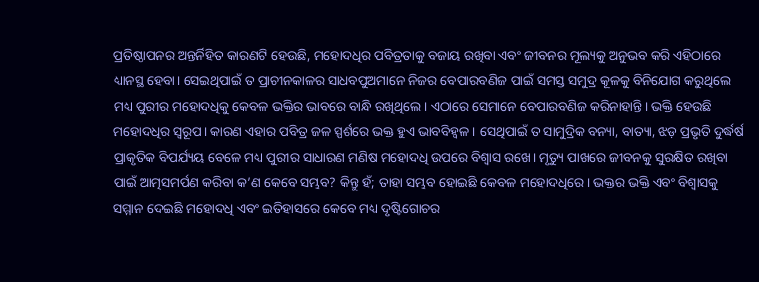ପ୍ରତିଷ୍ଠାପନର ଅନ୍ତର୍ନିହିତ କାରଣଟି ହେଉଛି, ମହୋଦଧିର ପବିତ୍ରତାକୁ ବଜାୟ ରଖିବା ଏବଂ ଜୀବନର ମୂଲ୍ୟକୁ ଅନୁଭବ କରି ଏହିଠାରେ ଧ୍ୟାନସ୍ଥ ହେବା। ସେଇଥିପାଇଁ ତ ପ୍ରାଚୀନକାଳର ସାଧବପୁଅମାନେ ନିଜର ବେପାରବଣିଜ ପାଇଁ ସମସ୍ତ ସମୁଦ୍ର କୂଳକୁ ବିନିଯୋଗ କରୁଥିଲେ ମଧ୍ୟ ପୁରୀର ମହୋଦଧିକୁ କେବଳ ଭକ୍ତିର ଭାବରେ ବାନ୍ଧି ରଖିଥିଲେ। ଏଠାରେ ସେମାନେ ବେପାରବଣିଜ କରିନାହାନ୍ତି। ଭକ୍ତି ହେଉଛି ମହୋଦଧିର ସ୍ବରୂପ। କାରଣ ଏହାର ପବିତ୍ର ଜଳ ସ୍ପର୍ଶରେ ଭକ୍ତ ହୁଏ ଭାବବିହ୍ବଳ । ସେଥିପାଇଁ ତ ସାମୁଦ୍ରିକ ବନ୍ୟା, ବାତ୍ୟା, ଝଡ଼ ପ୍ରଭୃତି ଦୁର୍ଦ୍ଧର୍ଷ ପ୍ରାକୃତିକ ବିପର୍ଯ୍ୟୟ ବେଳେ ମଧ୍ୟ ପୁରୀର ସାଧାରଣ ମଣିଷ ମହୋଦଧି ଉପରେ ବିଶ୍ୱାସ ରଖେ। ମୃତ୍ୟୁ ପାଖରେ ଜୀବନକୁ ସୁରକ୍ଷିତ ରଖିବା ପାଇଁ ଆତ୍ମସମର୍ପଣ କରିବା କ’ଣ କେବେ ସମ୍ଭବ? କିନ୍ତୁ ହଁ; ତାହା ସମ୍ଭବ ହୋଇଛି କେବଳ ମହୋଦଧିରେ। ଭକ୍ତର ଭକ୍ତି ଏବଂ ବିଶ୍ୱାସକୁ ସମ୍ମାନ ଦେଇଛି ମହୋଦଧି ଏବଂ ଇତିହାସରେ କେବେ ମଧ୍ୟ ଦୃଷ୍ଟିଗୋଚର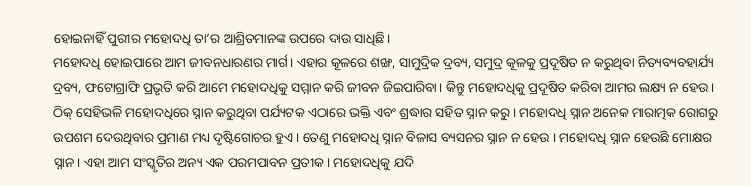ହୋଇନାହିଁ ପୁରୀର ମହୋଦଧି ତା’ର ଆଶ୍ରିତମାନଙ୍କ ଉପରେ ଦାଉ ସାଧିଛି।
ମହୋଦଧି ହୋଇପାରେ ଆମ ଜୀବନଧାରଣର ମାର୍ଗ। ଏହାର କୂଳରେ ଶଙ୍ଖ, ସାମୁଦ୍ରିକ ଦ୍ରବ୍ୟ, ସମୁଦ୍ର କୂଳକୁ ପ୍ରଦୂଷିତ ନ କରୁଥିବା ନିତ୍ୟବ୍ୟବହାର୍ଯ୍ୟ ଦ୍ରବ୍ୟ, ଫଟୋଗ୍ରାଫି ପ୍ରଭୃତି କରି ଆମେ ମହୋଦଧିକୁ ସମ୍ମାନ କରି ଜୀବନ ଜିଇପାରିବା। କିନ୍ତୁ ମହୋଦଧିକୁ ପ୍ରଦୂଷିତ କରିବା ଆମର ଲକ୍ଷ୍ୟ ନ ହେଉ। ଠିକ୍‌ ସେହିଭଳି ମହୋଦଧିରେ ସ୍ନାନ କରୁଥିବା ପର୍ଯ୍ୟଟକ ଏଠାରେ ଭକ୍ତି ଏବଂ ଶ୍ରଦ୍ଧାର ସହିତ ସ୍ନାନ କରୁ। ମହୋଦଧି ସ୍ନାନ ଅନେକ ମାରାତ୍ମକ ରୋଗରୁ ଉପଶମ ଦେଉଥିବାର ପ୍ରମାଣ ମଧ୍ୟ ଦୃଷ୍ଟିଗୋଚର ହୁଏ। ତେଣୁ ମହୋଦଧି ସ୍ନାନ ବିଳାସ ବ୍ୟସନର ସ୍ନାନ ନ ହେଉ । ମହୋଦଧି ସ୍ନାନ ହେଉଛି ମୋକ୍ଷର ସ୍ନାନ। ଏହା ଆମ ସଂସ୍କୃତିର ଅନ୍ୟ ଏକ ପରମପାବନ ପ୍ରତୀକ। ମହୋଦଧିକୁ ଯଦି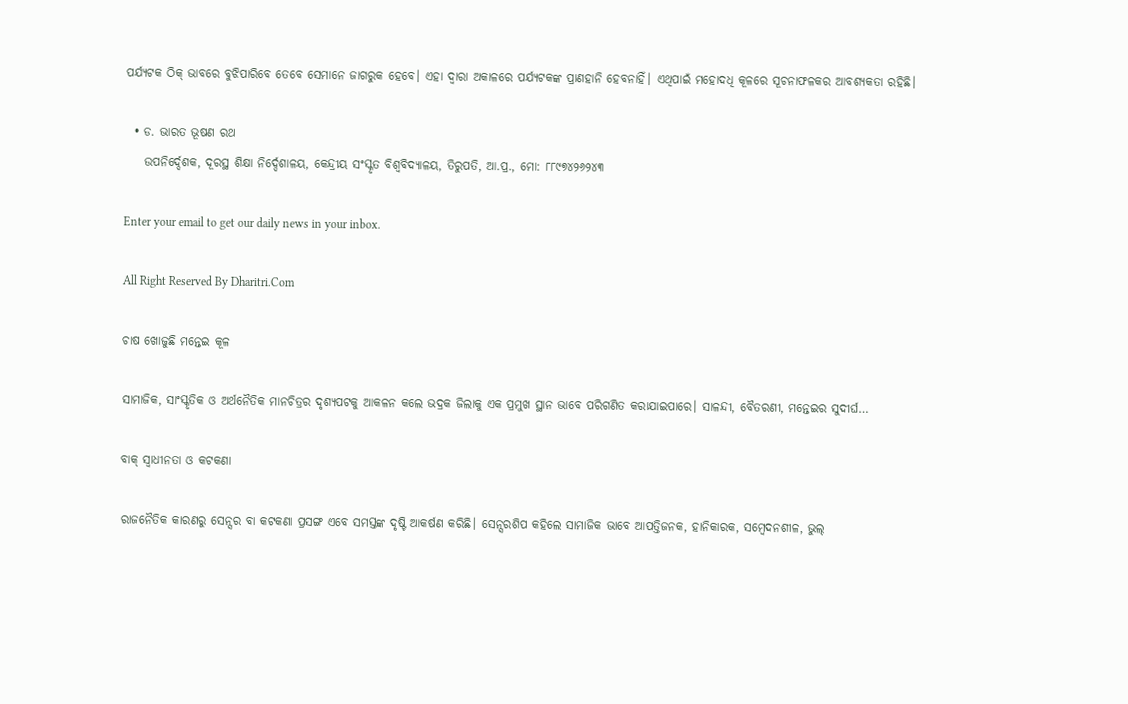ପର୍ଯ୍ୟଟକ ଠିକ୍‌ ଭାବରେ ବୁଝିପାରିବେ ତେବେ ସେମାନେ ଜାଗରୁକ ହେବେ। ଏହା ଦ୍ୱାରା ଅକାଳରେ ପର୍ଯ୍ୟଟକଙ୍କ ପ୍ରାଣହାନି ହେବନାହିଁ। ଏଥିପାଇଁ ମହୋଦଧି କୂଳରେ ସୂଚନାଫଳକର ଆବଶ୍ୟକତା ରହିଛି।

  • ଡ. ଭାରତ ଭୂଷଣ ରଥ
    ଉପନିର୍ଦ୍ଦେଶକ, ଦୂରସ୍ଥ ଶିକ୍ଷା ନିର୍ଦ୍ଦେଶାଳୟ, କେନ୍ଦ୍ରୀୟ ସଂସ୍କୃତ ବିଶ୍ୱବିଦ୍ୟାଳୟ, ତିରୁପତି, ଆ.ପ୍ର., ମୋ: ୮୮୯୭୪୨୬୨୪୩

Enter your email to get our daily news in your inbox.

All Right Reserved By Dharitri.Com

ଚାଷ ଖୋଜୁଛି ମନ୍ତେଇ କୂଳ

ସାମାଜିକ, ସାଂସ୍କୃତିକ ଓ ଅର୍ଥନୈତିକ ମାନଚିତ୍ରର ଦୃଶ୍ୟପଟକୁ ଆକଳନ କଲେ ଭଦ୍ରକ ଜିଲାକୁ ଏକ ପ୍ରମୁଖ ସ୍ଥାନ ଭାବେ ପରିଗଣିତ କରାଯାଇପାରେ। ସାଳନ୍ଦୀ, ବୈତରଣୀ, ମନ୍ତେଇର ସୁଦୀର୍ଘ…

ବାକ୍‌ ସ୍ବାଧୀନତା ଓ କଟକଣା

ରାଜନୈତିକ କାରଣରୁ ସେନ୍ସର ବା କଟକଣା ପ୍ରସଙ୍ଗ ଏବେ ସମସ୍ତଙ୍କ ଦୃଷ୍ଟି ଆକର୍ଷଣ କରିଛି। ସେନ୍ସରଶିପ କହିଲେ ସାମାଜିକ ଭାବେ ଆପତ୍ତିଜନକ, ହାନିକାରକ, ସମ୍ବେଦନଶୀଳ, ଭୁଲ୍‌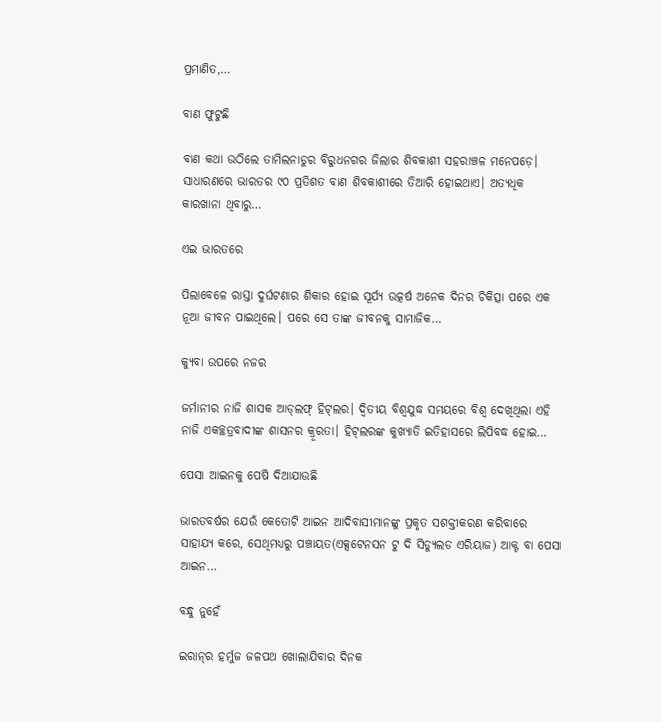ପ୍ରମାଣିତ,…

ବାଣ ଫୁଟୁଛି

ବାଣ କଥା ଉଠିଲେ ତାମିଲନାଡୁର ବିରୁଧନଗର ଜିଲାର ଶିବକାଶୀ ସହରାଞ୍ଚଳ ମନେପଡ଼େ। ସାଧାରଣରେ ଭାରତର ୯୦ ପ୍ରତିଶତ ବାଣ ଶିବକାଶୀରେ ତିଆରି ହୋଇଥାଏ। ଅତ୍ୟଧିକ କାରଖାନା ଥିବାରୁ…

ଏଇ ଭାରତରେ

ପିଲାବେଳେ ରାସ୍ତା ଦୁର୍ଘଟଣାର ଶିକାର ହୋଇ ସୂର୍ଯ୍ୟ ଉତ୍କର୍ଷ ଅନେକ ଦିନର ଚିକିତ୍ସା ପରେ ଏକ ନୂଆ ଜୀବନ ପାଇଥିଲେ। ପରେ ସେ ତାଙ୍କ ଜୀବନକୁ ସାମାଜିକ…

କ୍ୟୁବା ଉପରେ ନଜର

ଜର୍ମାନୀର ନାଜି ଶାସକ ଆଡ୍‌ଲଫ୍‌ ହିଟ୍‌ଲର। ଦ୍ବିତୀୟ ବିଶ୍ବଯୁଦ୍ଧ ସମୟରେ ବିଶ୍ବ ଦେଖିଥିଲା ଏହି ନାଜି ଏକଚ୍ଛତ୍ରବାଦୀଙ୍କ ଶାସନର କ୍ରୂରତା। ହିଟ୍‌ଲରଙ୍କ କୁଖ୍ୟାତି ଇତିହାସରେ ଲିପିବଦ୍ଧ ହୋଇ…

ପେସା ଆଇନକୁ ପେଷି ଦିଆଯାଉଛି

ଭାରତବର୍ଷର ଯେଉଁ କେତୋଟି ଆଇନ ଆଦିବାସୀମାନଙ୍କୁ ପ୍ରକୃତ ସଶକ୍ତୀକରଣ କରିବାରେ ସାହାଯ୍ୟ କରେ, ସେଥିମଧ୍ୟରୁ ପଞ୍ଚାୟତ(ଏକ୍ସଟେନସନ ଟୁ ଦି ସିଡ୍ୟୁଲଡ ଏରିୟାଜ) ଆକ୍ଟ ବା ପେସା ଆଇନ…

ବନ୍ଧୁ ନୁହେଁ

ଇରାନ୍‌ର ହର୍ମୁଜ ଜଳପଥ ଖୋଲାଯିବାର ଦିନକ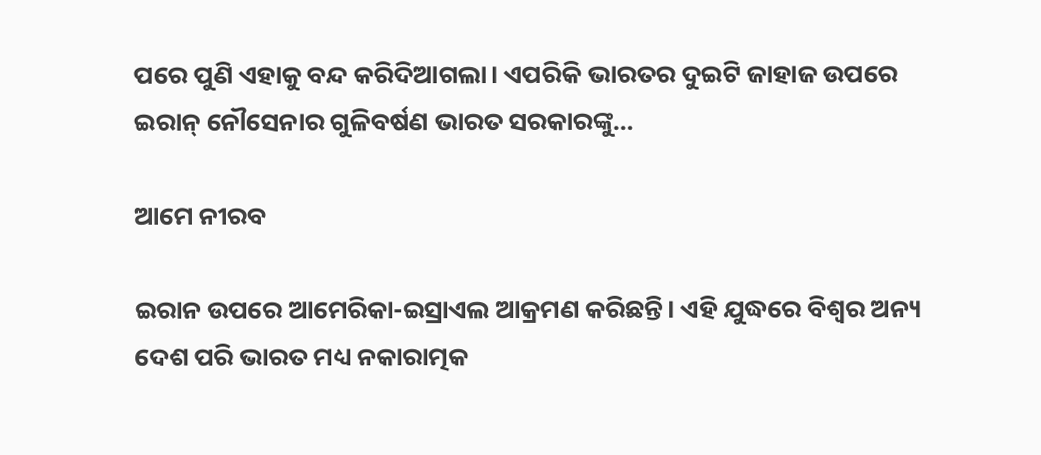ପରେ ପୁଣି ଏହାକୁ ବନ୍ଦ କରିଦିଆଗଲା। ଏପରିକି ଭାରତର ଦୁଇଟି ଜାହାଜ ଉପରେ ଇରାନ୍‌ ନୌସେନାର ଗୁଳିବର୍ଷଣ ଭାରତ ସରକାରଙ୍କୁ…

ଆମେ ନୀରବ

ଇରାନ ଉପରେ ଆମେରିକା-ଇସ୍ରାଏଲ ଆକ୍ରମଣ କରିଛନ୍ତି। ଏହି ଯୁଦ୍ଧରେ ବିଶ୍ୱର ଅନ୍ୟ ଦେଶ ପରି ଭାରତ ମଧ୍ୟ ନକାରାତ୍ମକ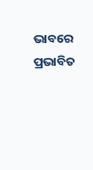ଭାବରେ ପ୍ରଭାବିତ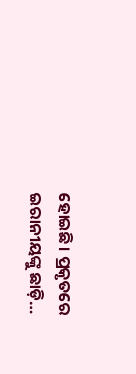ହୋଇଛି। ପ୍ରକୃତରେ ଇରାନୀୟଙ୍କୁ ଛାଡ଼ି…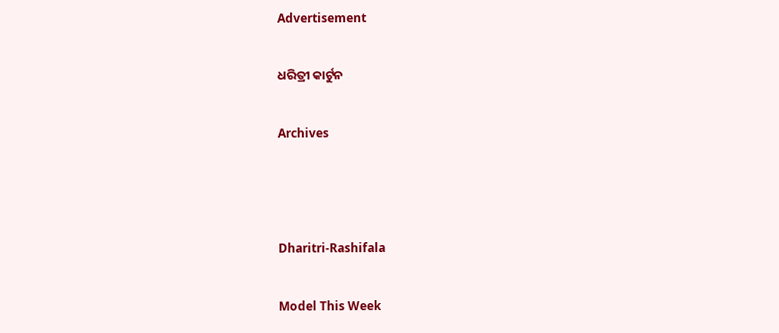Advertisement

ଧରିତ୍ରୀ କାର୍ଟୁନ

Archives



Dharitri-Rashifala

Model This Week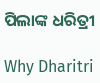ପିଲାଙ୍କ ଧରିତ୍ରୀ

Why Dharitri